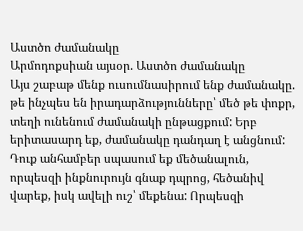Աստծո ժամանակը
Արմոդոքսիան այսօր. Աստծո ժամանակը
Այս շաբաթ մենք ուսումնասիրում ենք ժամանակը. թե ինչպես են իրադարձությունները՝ մեծ թե փոքր, տեղի ունենում ժամանակի ընթացքում: Երբ երիտասարդ եք, ժամանակը դանդաղ է անցնում: Դուք անհամբեր սպասում եք մեծանալուն, որպեսզի ինքնուրույն գնաք դպրոց, հեծանիվ վարեք, իսկ ավելի ուշ՝ մեքենա: Որպեսզի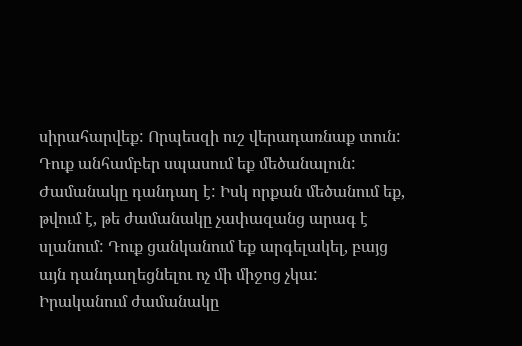սիրահարվեք: Որպեսզի ուշ վերադառնաք տուն: Դուք անհամբեր սպասում եք մեծանալուն: Ժամանակը դանդաղ է: Իսկ որքան մեծանում եք, թվում է, թե ժամանակը չափազանց արագ է սլանում: Դուք ցանկանում եք արգելակել, բայց այն դանդաղեցնելու ոչ մի միջոց չկա:
Իրականում ժամանակը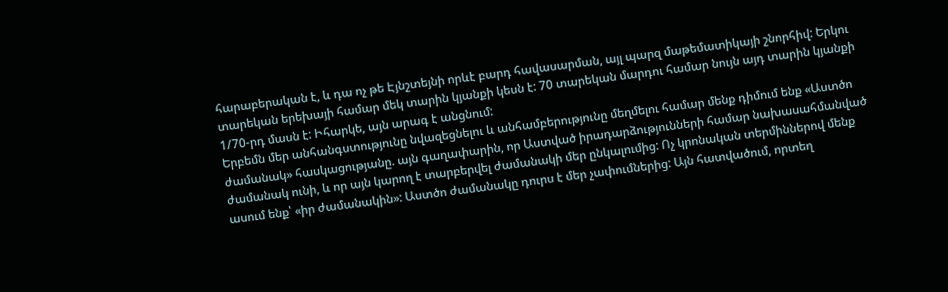հարաբերական է, և դա ոչ թե Էյնշտեյնի որևէ բարդ հավասարման, այլ պարզ մաթեմատիկայի շնորհիվ: Երկու տարեկան երեխայի համար մեկ տարին կյանքի կեսն է: 70 տարեկան մարդու համար նույն այդ տարին կյանքի 1/70-րդ մասն է: Իհարկե, այն արագ է անցնում:
Երբեմն մեր անհանգստությունը նվազեցնելու և անհամբերությունը մեղմելու համար մենք դիմում ենք «Աստծո ժամանակ» հասկացությանը. այն գաղափարին, որ Աստված իրադարձությունների համար նախասահմանված ժամանակ ունի, և որ այն կարող է տարբերվել ժամանակի մեր ընկալումից: Ոչ կրոնական տերմիններով մենք ասում ենք՝ «իր ժամանակին»: Աստծո ժամանակը դուրս է մեր չափումներից: Այն հատվածում, որտեղ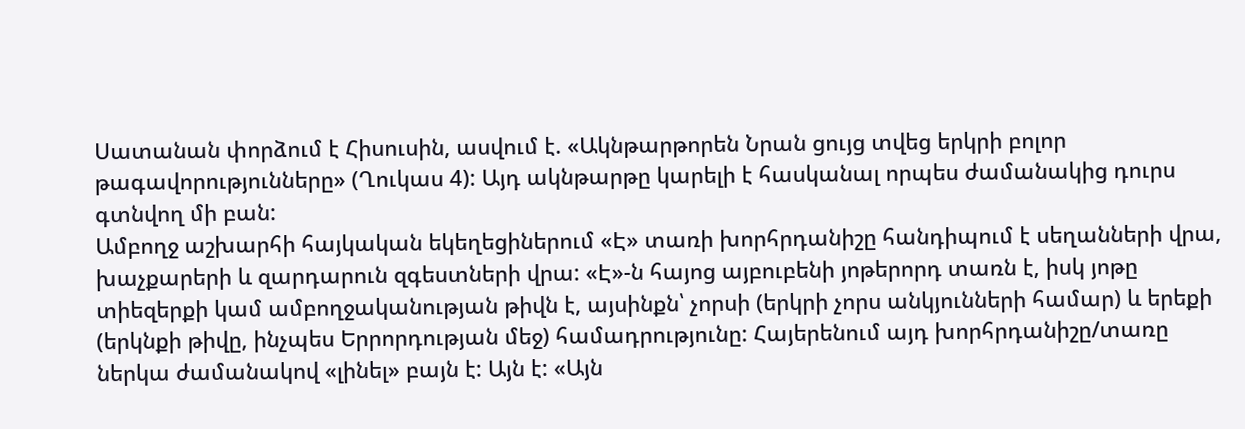Սատանան փորձում է Հիսուսին, ասվում է. «Ակնթարթորեն Նրան ցույց տվեց երկրի բոլոր թագավորությունները» (Ղուկաս 4): Այդ ակնթարթը կարելի է հասկանալ որպես ժամանակից դուրս գտնվող մի բան:
Ամբողջ աշխարհի հայկական եկեղեցիներում «Է» տառի խորհրդանիշը հանդիպում է սեղանների վրա, խաչքարերի և զարդարուն զգեստների վրա: «Է»-ն հայոց այբուբենի յոթերորդ տառն է, իսկ յոթը տիեզերքի կամ ամբողջականության թիվն է, այսինքն՝ չորսի (երկրի չորս անկյունների համար) և երեքի (երկնքի թիվը, ինչպես Երրորդության մեջ) համադրությունը: Հայերենում այդ խորհրդանիշը/տառը ներկա ժամանակով «լինել» բայն է: Այն է: «Այն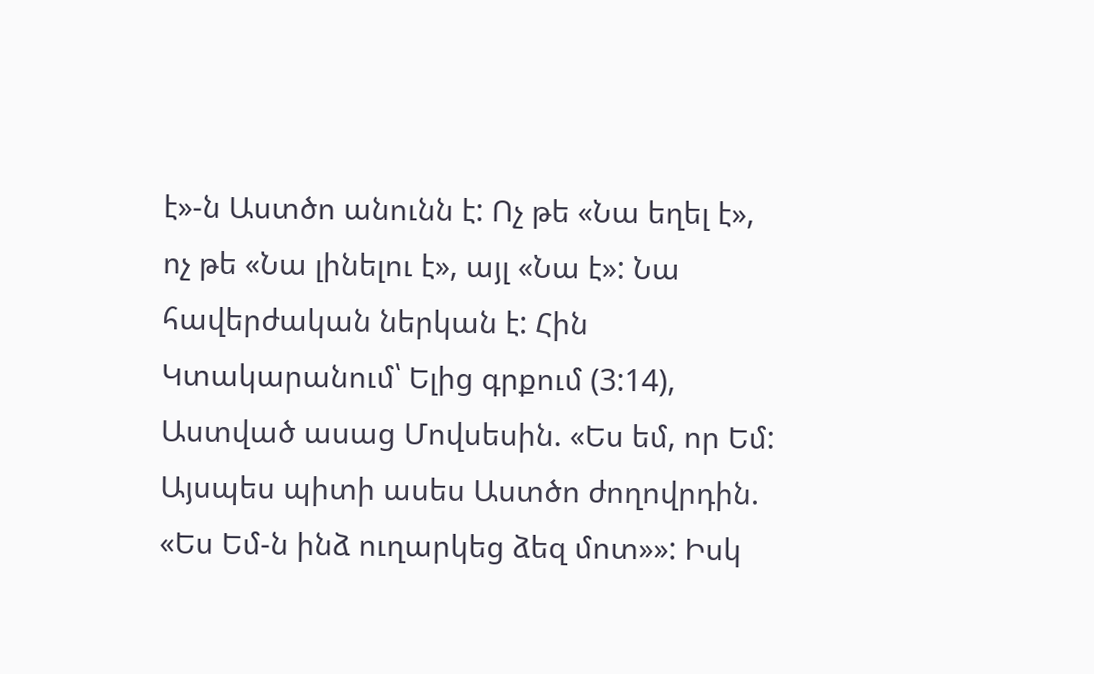է»-ն Աստծո անունն է: Ոչ թե «Նա եղել է», ոչ թե «Նա լինելու է», այլ «Նա է»: Նա հավերժական ներկան է: Հին Կտակարանում՝ Ելից գրքում (3:14), Աստված ասաց Մովսեսին. «Ես եմ, որ Եմ: Այսպես պիտի ասես Աստծո ժողովրդին. «Ես Եմ-ն ինձ ուղարկեց ձեզ մոտ»»: Իսկ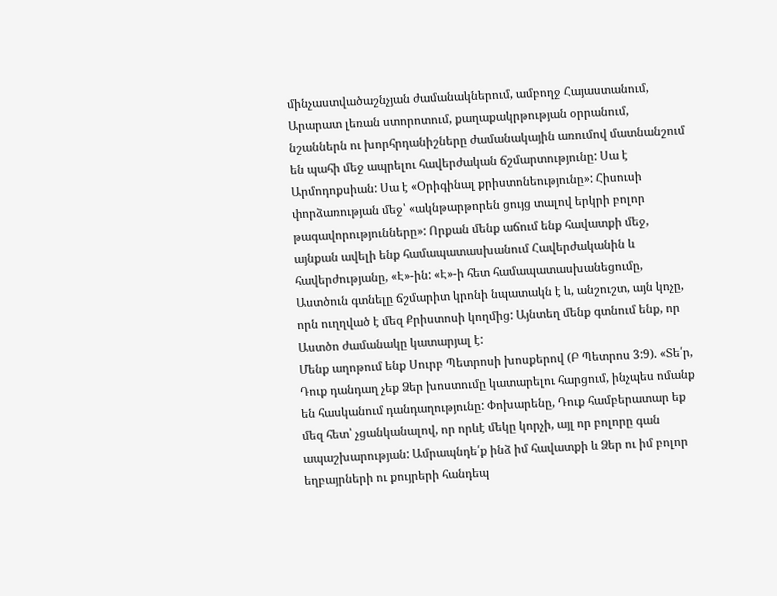մինչաստվածաշնչյան ժամանակներում, ամբողջ Հայաստանում, Արարատ լեռան ստորոտում, քաղաքակրթության օրրանում, նշաններն ու խորհրդանիշները ժամանակային առումով մատնանշում են պահի մեջ ապրելու հավերժական ճշմարտությունը: Սա է Արմոդոքսիան: Սա է «Օրիգինալ քրիստոնեությունը»: Հիսուսի փորձառության մեջ՝ «ակնթարթորեն ցույց տալով երկրի բոլոր թագավորությունները»: Որքան մենք աճում ենք հավատքի մեջ, այնքան ավելի ենք համապատասխանում Հավերժականին և հավերժությանը, «Է»-ին: «Է»-ի հետ համապատասխանեցումը, Աստծուն գտնելը ճշմարիտ կրոնի նպատակն է և, անշուշտ, այն կոչը, որն ուղղված է մեզ Քրիստոսի կողմից: Այնտեղ մենք գտնում ենք, որ Աստծո ժամանակը կատարյալ է:
Մենք աղոթում ենք Սուրբ Պետրոսի խոսքերով (Բ Պետրոս 3:9). «Տե՛ր, Դուք դանդաղ չեք Ձեր խոստումը կատարելու հարցում, ինչպես ոմանք են հասկանում դանդաղությունը: Փոխարենը, Դուք համբերատար եք մեզ հետ՝ չցանկանալով, որ որևէ մեկը կորչի, այլ որ բոլորը գան ապաշխարության: Ամրապնդե՛ք ինձ իմ հավատքի և Ձեր ու իմ բոլոր եղբայրների ու քույրերի հանդեպ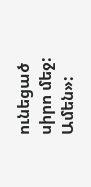ունեցած սիրո մեջ: Ամեն»: